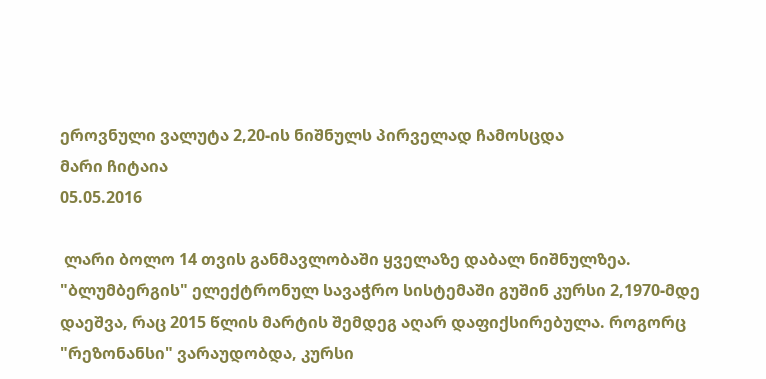ეროვნული ვალუტა 2,20-ის ნიშნულს პირველად ჩამოსცდა
მარი ჩიტაია
05.05.2016

 ლარი ბოლო 14 თვის განმავლობაში ყველაზე დაბალ ნიშნულზეა. "ბლუმბერგის" ელექტრონულ სავაჭრო სისტემაში გუშინ კურსი 2,1970-მდე დაეშვა, რაც 2015 წლის მარტის შემდეგ აღარ დაფიქსირებულა. როგორც "რეზონანსი" ვარაუდობდა, კურსი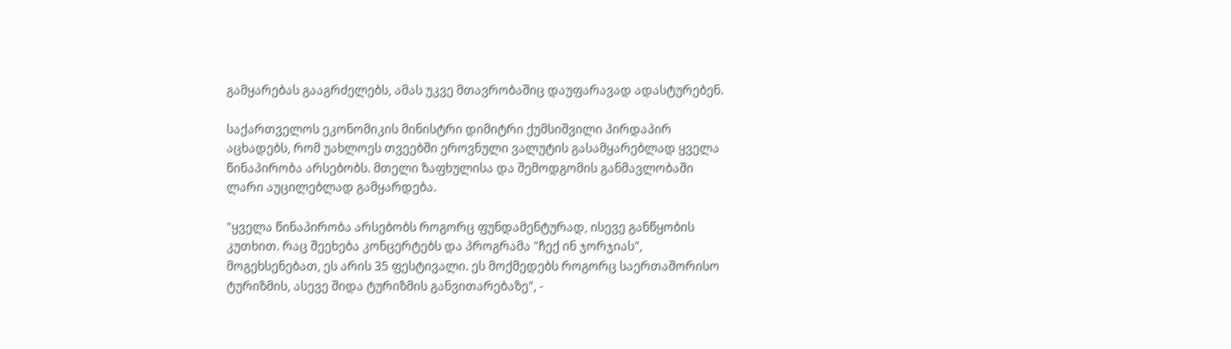გამყარებას გააგრძელებს, ამას უკვე მთავრობაშიც დაუფარავად ადასტურებენ.

საქართველოს ეკონომიკის მინისტრი დიმიტრი ქუმსიშვილი პირდაპირ აცხადებს, რომ უახლოეს თვეებში ეროვნული ვალუტის გასამყარებლად ყველა წინაპირობა არსებობს. მთელი ზაფხულისა და შემოდგომის განმავლობაში ლარი აუცილებლად გამყარდება.

"ყველა წინაპირობა არსებობს როგორც ფუნდამენტურად, ისევე განწყობის კუთხით. რაც შეეხება კონცერტებს და პროგრამა "ჩექ ინ ჯორჯიას", მოგეხსენებათ, ეს არის 35 ფესტივალი. ეს მოქმედებს როგორც საერთაშორისო ტურიზმის, ასევე შიდა ტურიზმის განვითარებაზე", -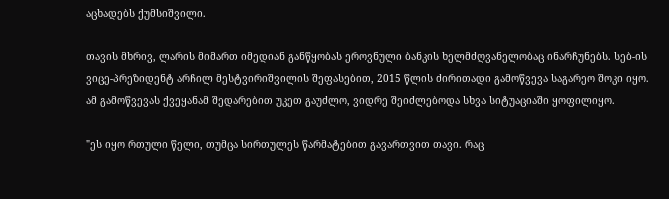აცხადებს ქუმსიშვილი.

თავის მხრივ, ლარის მიმართ იმედიან განწყობას ეროვნული ბანკის ხელმძღვანელობაც ინარჩუნებს. სებ-ის ვიცე-პრეზიდენტ არჩილ მესტვირიშვილის შეფასებით, 2015 წლის ძირითადი გამოწვევა საგარეო შოკი იყო. ამ გამოწვევას ქვეყანამ შედარებით უკეთ გაუძლო, ვიდრე შეიძლებოდა სხვა სიტუაციაში ყოფილიყო.

"ეს იყო რთული წელი, თუმცა სირთულეს წარმატებით გავართვით თავი. რაც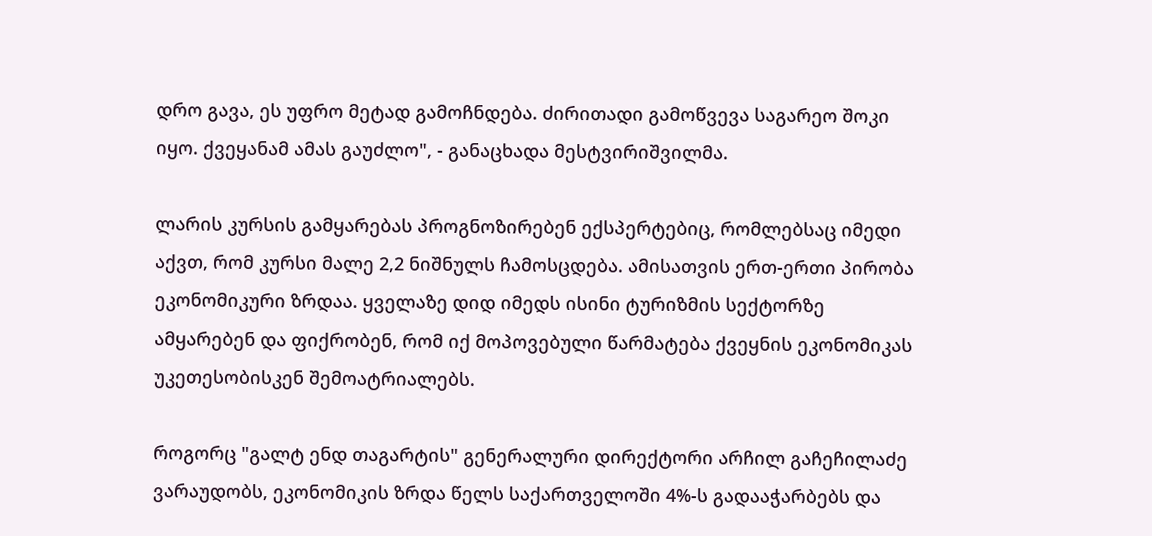დრო გავა, ეს უფრო მეტად გამოჩნდება. ძირითადი გამოწვევა საგარეო შოკი იყო. ქვეყანამ ამას გაუძლო", - განაცხადა მესტვირიშვილმა.

ლარის კურსის გამყარებას პროგნოზირებენ ექსპერტებიც, რომლებსაც იმედი აქვთ, რომ კურსი მალე 2,2 ნიშნულს ჩამოსცდება. ამისათვის ერთ-ერთი პირობა ეკონომიკური ზრდაა. ყველაზე დიდ იმედს ისინი ტურიზმის სექტორზე ამყარებენ და ფიქრობენ, რომ იქ მოპოვებული წარმატება ქვეყნის ეკონომიკას უკეთესობისკენ შემოატრიალებს.

როგორც "გალტ ენდ თაგარტის" გენერალური დირექტორი არჩილ გაჩეჩილაძე ვარაუდობს, ეკონომიკის ზრდა წელს საქართველოში 4%-ს გადააჭარბებს და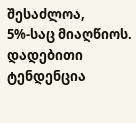შესაძლოა, 5%-საც მიაღწიოს. დადებითი ტენდენცია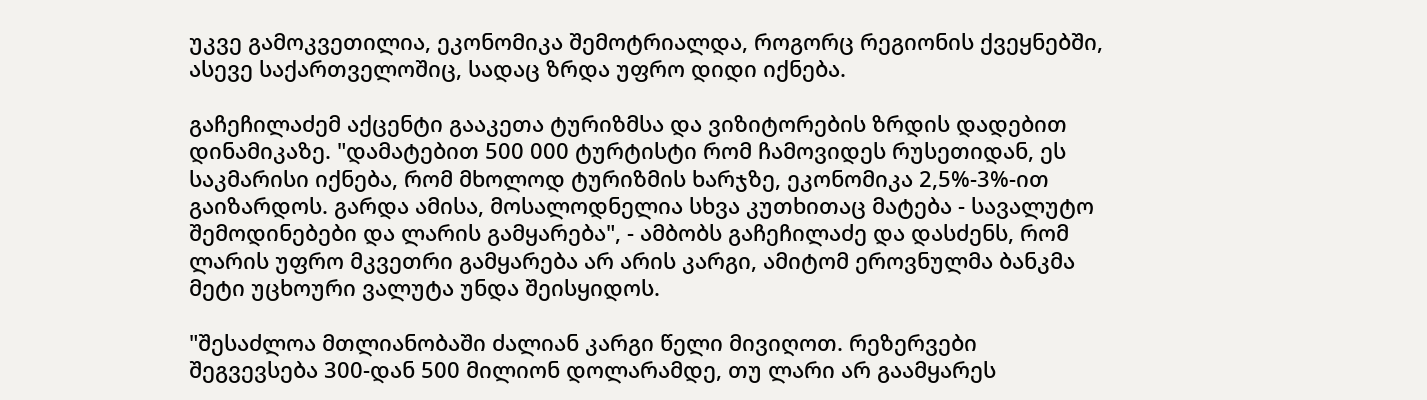უკვე გამოკვეთილია, ეკონომიკა შემოტრიალდა, როგორც რეგიონის ქვეყნებში, ასევე საქართველოშიც, სადაც ზრდა უფრო დიდი იქნება.

გაჩეჩილაძემ აქცენტი გააკეთა ტურიზმსა და ვიზიტორების ზრდის დადებით დინამიკაზე. "დამატებით 500 000 ტურტისტი რომ ჩამოვიდეს რუსეთიდან, ეს საკმარისი იქნება, რომ მხოლოდ ტურიზმის ხარჯზე, ეკონომიკა 2,5%-3%-ით გაიზარდოს. გარდა ამისა, მოსალოდნელია სხვა კუთხითაც მატება - სავალუტო შემოდინებები და ლარის გამყარება", - ამბობს გაჩეჩილაძე და დასძენს, რომ ლარის უფრო მკვეთრი გამყარება არ არის კარგი, ამიტომ ეროვნულმა ბანკმა მეტი უცხოური ვალუტა უნდა შეისყიდოს.

"შესაძლოა მთლიანობაში ძალიან კარგი წელი მივიღოთ. რეზერვები შეგვევსება 300-დან 500 მილიონ დოლარამდე, თუ ლარი არ გაამყარეს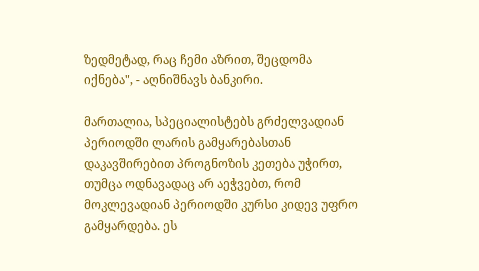ზედმეტად, რაც ჩემი აზრით, შეცდომა იქნება", - აღნიშნავს ბანკირი.

მართალია, სპეციალისტებს გრძელვადიან პერიოდში ლარის გამყარებასთან დაკავშირებით პროგნოზის კეთება უჭირთ, თუმცა ოდნავადაც არ აეჭვებთ, რომ მოკლევადიან პერიოდში კურსი კიდევ უფრო გამყარდება. ეს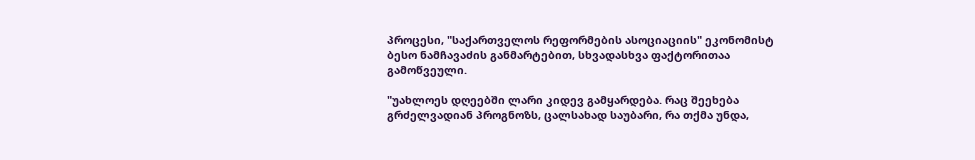პროცესი, "საქართველოს რეფორმების ასოციაციის" ეკონომისტ ბესო ნამჩავაძის განმარტებით, სხვადასხვა ფაქტორითაა გამოწვეული.

"უახლოეს დღეებში ლარი კიდევ გამყარდება. რაც შეეხება გრძელვადიან პროგნოზს, ცალსახად საუბარი, რა თქმა უნდა,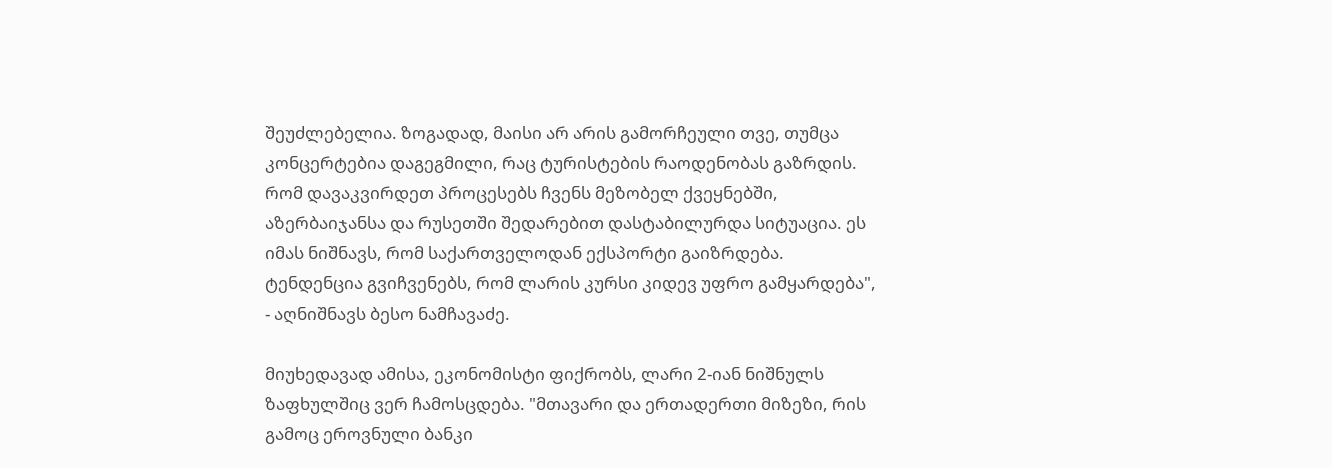შეუძლებელია. ზოგადად, მაისი არ არის გამორჩეული თვე, თუმცა კონცერტებია დაგეგმილი, რაც ტურისტების რაოდენობას გაზრდის. რომ დავაკვირდეთ პროცესებს ჩვენს მეზობელ ქვეყნებში, აზერბაიჯანსა და რუსეთში შედარებით დასტაბილურდა სიტუაცია. ეს იმას ნიშნავს, რომ საქართველოდან ექსპორტი გაიზრდება. ტენდენცია გვიჩვენებს, რომ ლარის კურსი კიდევ უფრო გამყარდება", - აღნიშნავს ბესო ნამჩავაძე.

მიუხედავად ამისა, ეკონომისტი ფიქრობს, ლარი 2-იან ნიშნულს ზაფხულშიც ვერ ჩამოსცდება. "მთავარი და ერთადერთი მიზეზი, რის გამოც ეროვნული ბანკი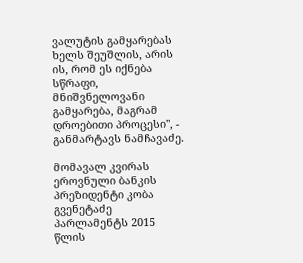ვალუტის გამყარებას ხელს შეუშლის, არის ის, რომ ეს იქნება სწრაფი, მნიშვნელოვანი გამყარება, მაგრამ დროებითი პროცესი", - განმარტავს ნამჩავაძე.

მომავალ კვირას ეროვნული ბანკის პრეზიდენტი კობა გვენეტაძე პარლამენტს 2015 წლის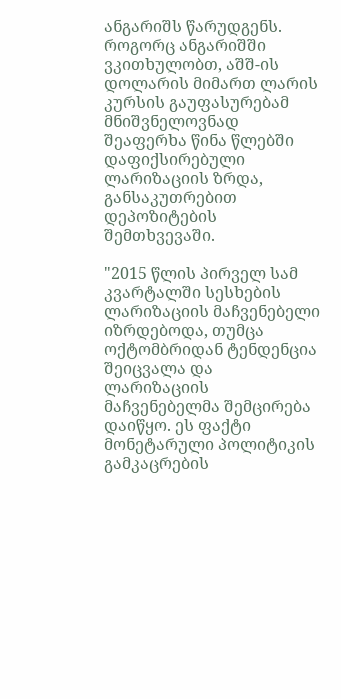ანგარიშს წარუდგენს. როგორც ანგარიშში ვკითხულობთ, აშშ-ის დოლარის მიმართ ლარის კურსის გაუფასურებამ მნიშვნელოვნად შეაფერხა წინა წლებში დაფიქსირებული ლარიზაციის ზრდა, განსაკუთრებით დეპოზიტების შემთხვევაში.

"2015 წლის პირველ სამ კვარტალში სესხების ლარიზაციის მაჩვენებელი იზრდებოდა, თუმცა ოქტომბრიდან ტენდენცია შეიცვალა და ლარიზაციის მაჩვენებელმა შემცირება დაიწყო. ეს ფაქტი მონეტარული პოლიტიკის გამკაცრების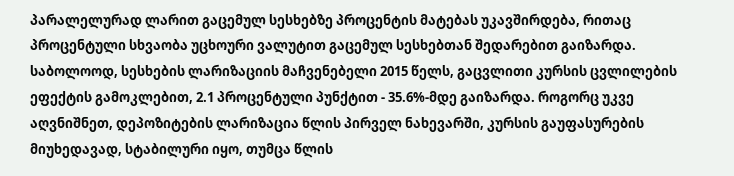პარალელურად ლარით გაცემულ სესხებზე პროცენტის მატებას უკავშირდება, რითაც პროცენტული სხვაობა უცხოური ვალუტით გაცემულ სესხებთან შედარებით გაიზარდა. საბოლოოდ, სესხების ლარიზაციის მაჩვენებელი 2015 წელს, გაცვლითი კურსის ცვლილების ეფექტის გამოკლებით, 2.1 პროცენტული პუნქტით - 35.6%-მდე გაიზარდა. როგორც უკვე აღვნიშნეთ, დეპოზიტების ლარიზაცია წლის პირველ ნახევარში, კურსის გაუფასურების მიუხედავად, სტაბილური იყო, თუმცა წლის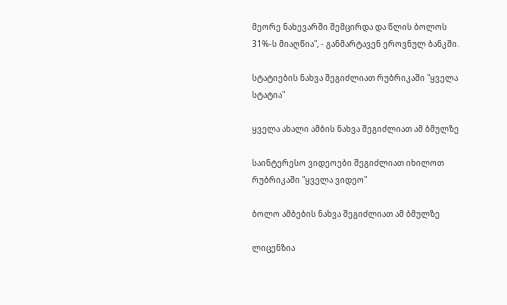მეორე ნახევარში შემცირდა და წლის ბოლოს 31%-ს მიაღწია", - განმარტავენ ეროვნულ ბანკში.

სტატიების ნახვა შეგიძლიათ რუბრიკაში "ყველა სტატია"

ყველა ახალი ამბის ნახვა შეგიძლიათ ამ ბმულზე

საინტერესო ვიდეოები შეგიძლიათ იხილოთ რუბრიკაში "ყველა ვიდეო"

ბოლო ამბების ნახვა შეგიძლიათ ამ ბმულზე

ლიცენზია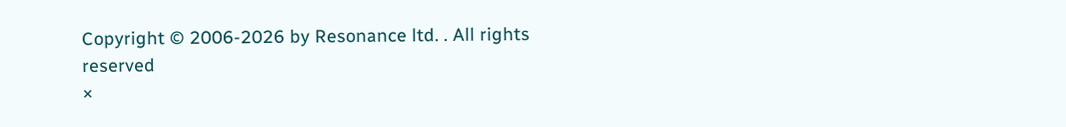Copyright © 2006-2026 by Resonance ltd. . All rights reserved
×